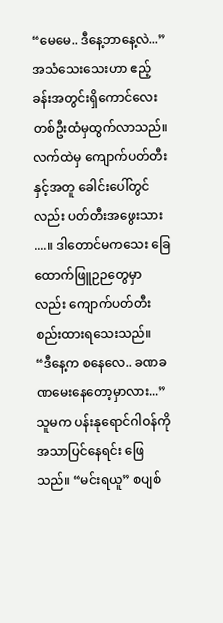“မေမေ.. ဒီနေ့ဘာနေ့လဲ...”
အသံသေးသေးဟာ ဧည့်ခန်းအတွင်းရှိကောင်လေးတစ်ဦးထံမှထွက်လာသည်။လက်ထဲမှ ကျောက်ပတ်တီးနှင့်အတူ ခေါင်းပေါ်တွင်လည်း ပတ်တီးအဖွေးသား ....။ ဒါတောင်မကသေး ခြေထောက်ဖြူဉဉတွေမှာလည်း ကျောက်ပတ်တီးစည်းထားရသေးသည်။
“ဒီနေ့က စနေလေ.. ခဏခဏမေးနေတော့မှာလား...”
သူမက ပန်းနုရောင်ဂါဝန်ကိုအသာပြင်နေရင်း ဖြေသည်။ “မင်းရယူ” စပျစ်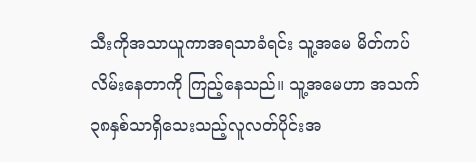သီးကိုအသာယူကာအရသာခံရင်း သူ့အမေ မိတ်ကပ်လိမ်းနေတာကို ကြည့်နေသည်။ သူ့အမေဟာ အသက်၃၈နှစ်သာရှိသေးသည့်လူလတ်ပိုင်းအ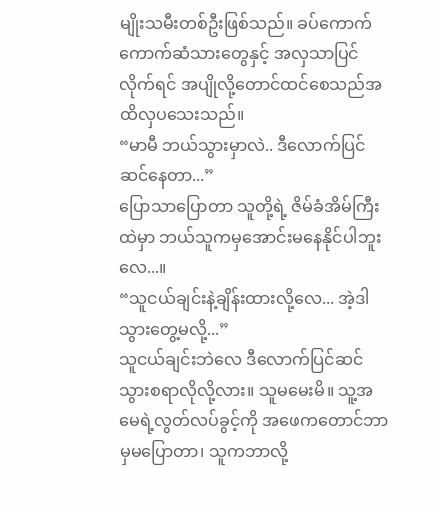မျိုးသမီးတစ်ဦးဖြစ်သည်။ ခပ်ကောက်ကောက်ဆံသားတွေနှင့် အလှသာပြင်လိုက်ရင် အပျိုလို့တောင်ထင်စေသည်အထိလှပသေးသည်။
“မာမီ ဘယ်သွားမှာလဲ.. ဒီလောက်ပြင်ဆင်နေတာ...”
ပြောသာပြောတာ သူတို့ရဲ့ ဇိမ်ခံအိမ်ကြီးထဲမှာ ဘယ်သူကမှအောင်းမနေနိုင်ပါဘူးလေ...။
“သူငယ်ချင်းနဲ့ချိန်းထားလို့လေ... အဲ့ဒါသွားတွေ့မလို့...”
သူငယ်ချင်းဘဲလေ ဒီလောက်ပြင်ဆင်သွားစရာလိုလို့လား။ သူမမေးမိ။ သူ့အမေရဲ့လွတ်လပ်ခွင့်ကို အဖေကတောင်ဘာမှမပြောတာ၊ သူကဘာလို့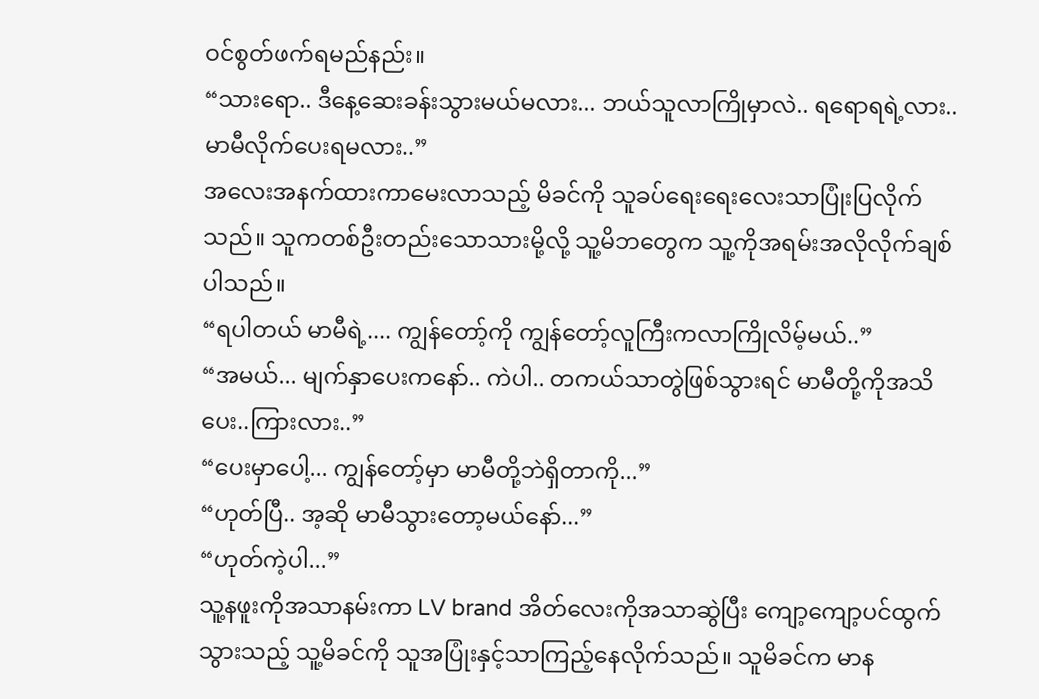ဝင်စွတ်ဖက်ရမည်နည်း။
“သားရော.. ဒီနေ့ဆေးခန်းသွားမယ်မလား... ဘယ်သူလာကြိုမှာလဲ.. ရရောရရဲ့လား.. မာမီလိုက်ပေးရမလား..”
အလေးအနက်ထားကာမေးလာသည့် မိခင်ကို သူခပ်ရေးရေးလေးသာပြုံးပြလိုက်သည်။ သူကတစ်ဦးတည်းသောသားမို့လို့ သူ့မိဘတွေက သူ့ကိုအရမ်းအလိုလိုက်ချစ်ပါသည်။
“ရပါတယ် မာမီရဲ့.... ကျွန်တော့်ကို ကျွန်တော့်လူကြီးကလာကြိုလိမ့်မယ်..”
“အမယ်... မျက်နှာပေးကနော်.. ကဲပါ.. တကယ်သာတွဲဖြစ်သွားရင် မာမီတို့ကိုအသိပေး..ကြားလား..”
“ပေးမှာပေါ့... ကျွန်တော့်မှာ မာမီတို့ဘဲရှိတာကို...”
“ဟုတ်ပြီ.. အ့ဆို မာမီသွားတော့မယ်နော်...”
“ဟုတ်ကဲ့ပါ...”
သူ့နဖူးကိုအသာနမ်းကာ LV brand အိတ်လေးကိုအသာဆွဲပြီး ကျော့ကျော့ပင်ထွက်သွားသည့် သူ့မိခင်ကို သူအပြုံးနှင့်သာကြည့်နေလိုက်သည်။ သူမိခင်က မာန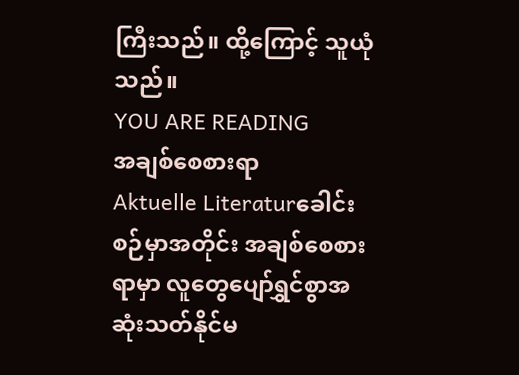ကြီးသည်။ ထို့ကြောင့် သူယုံသည်။
YOU ARE READING
အချစ်စေစားရာ
Aktuelle Literaturခေါင်းစဉ်မှာအတိုင်း အချစ်စေစားရာမှာ လူတွေပျော်ရွှင်စွာအဆုံးသတ်နိုင်မ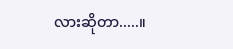လားဆိုတာ.....။